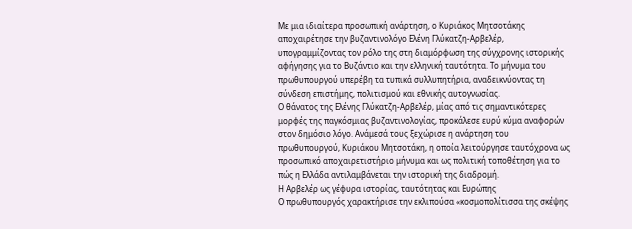Με μια ιδιαίτερα προσωπική ανάρτηση, ο Κυριάκος Μητσοτάκης αποχαιρέτησε την βυζαντινολόγο Ελένη Γλύκατζη‑Αρβελέρ, υπογραμμίζοντας τον ρόλο της στη διαμόρφωση της σύγχρονης ιστορικής αφήγησης για το Βυζάντιο και την ελληνική ταυτότητα. Το μήνυμα του πρωθυπουργού υπερέβη τα τυπικά συλλυπητήρια, αναδεικνύοντας τη σύνδεση επιστήμης, πολιτισμού και εθνικής αυτογνωσίας.
Ο θάνατος της Ελένης Γλύκατζη‑Αρβελέρ, μίας από τις σημαντικότερες μορφές της παγκόσμιας βυζαντινολογίας, προκάλεσε ευρύ κύμα αναφορών στον δημόσιο λόγο. Ανάμεσά τους ξεχώρισε η ανάρτηση του πρωθυπουργού, Κυριάκου Μητσοτάκη, η οποία λειτούργησε ταυτόχρονα ως προσωπικό αποχαιρετιστήριο μήνυμα και ως πολιτική τοποθέτηση για το πώς η Ελλάδα αντιλαμβάνεται την ιστορική της διαδρομή.
Η Αρβελέρ ως γέφυρα ιστορίας, ταυτότητας και Ευρώπης
Ο πρωθυπουργός χαρακτήρισε την εκλιπούσα «κοσμοπολίτισσα της σκέψης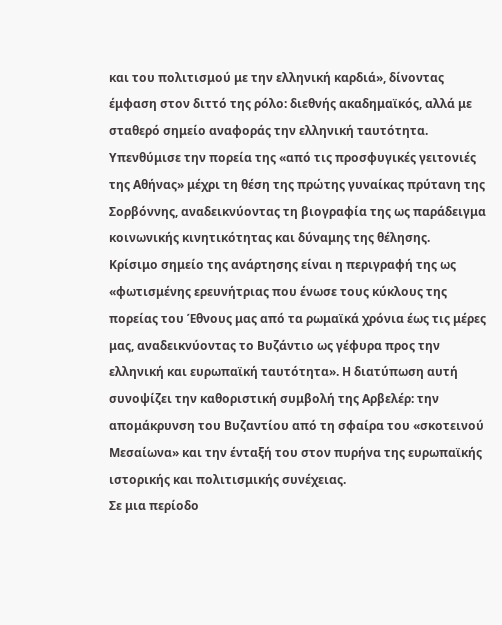και του πολιτισμού με την ελληνική καρδιά», δίνοντας έμφαση στον διττό της ρόλο: διεθνής ακαδημαϊκός, αλλά με σταθερό σημείο αναφοράς την ελληνική ταυτότητα. Υπενθύμισε την πορεία της «από τις προσφυγικές γειτονιές της Αθήνας» μέχρι τη θέση της πρώτης γυναίκας πρύτανη της Σορβόννης, αναδεικνύοντας τη βιογραφία της ως παράδειγμα κοινωνικής κινητικότητας και δύναμης της θέλησης.
Κρίσιμο σημείο της ανάρτησης είναι η περιγραφή της ως «φωτισμένης ερευνήτριας που ένωσε τους κύκλους της πορείας του Έθνους μας από τα ρωμαϊκά χρόνια έως τις μέρες μας, αναδεικνύοντας το Βυζάντιο ως γέφυρα προς την ελληνική και ευρωπαϊκή ταυτότητα». Η διατύπωση αυτή συνοψίζει την καθοριστική συμβολή της Αρβελέρ: την απομάκρυνση του Βυζαντίου από τη σφαίρα του «σκοτεινού Μεσαίωνα» και την ένταξή του στον πυρήνα της ευρωπαϊκής ιστορικής και πολιτισμικής συνέχειας.
Σε μια περίοδο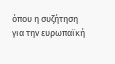όπου η συζήτηση για την ευρωπαϊκή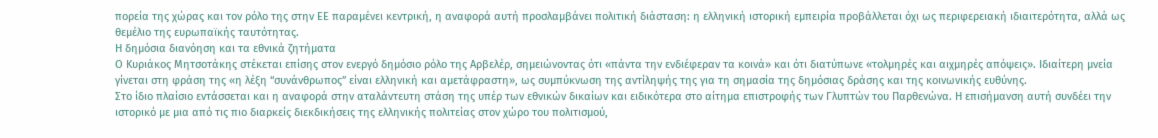πορεία της χώρας και τον ρόλο της στην ΕΕ παραμένει κεντρική, η αναφορά αυτή προσλαμβάνει πολιτική διάσταση: η ελληνική ιστορική εμπειρία προβάλλεται όχι ως περιφερειακή ιδιαιτερότητα, αλλά ως θεμέλιο της ευρωπαϊκής ταυτότητας.
Η δημόσια διανόηση και τα εθνικά ζητήματα
Ο Κυριάκος Μητσοτάκης στέκεται επίσης στον ενεργό δημόσιο ρόλο της Αρβελέρ, σημειώνοντας ότι «πάντα την ενδιέφεραν τα κοινά» και ότι διατύπωνε «τολμηρές και αιχμηρές απόψεις». Ιδιαίτερη μνεία γίνεται στη φράση της «η λέξη “συνάνθρωπος” είναι ελληνική και αμετάφραστη», ως συμπύκνωση της αντίληψής της για τη σημασία της δημόσιας δράσης και της κοινωνικής ευθύνης.
Στο ίδιο πλαίσιο εντάσσεται και η αναφορά στην αταλάντευτη στάση της υπέρ των εθνικών δικαίων και ειδικότερα στο αίτημα επιστροφής των Γλυπτών του Παρθενώνα. Η επισήμανση αυτή συνδέει την ιστορικό με μια από τις πιο διαρκείς διεκδικήσεις της ελληνικής πολιτείας στον χώρο του πολιτισμού,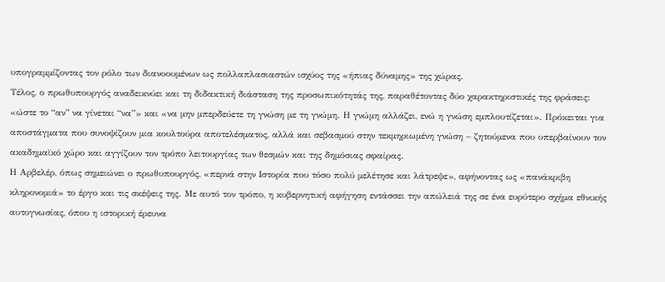υπογραμμίζοντας τον ρόλο των διανοουμένων ως πολλαπλασιαστών ισχύος της «ήπιας δύναμης» της χώρας.
Τέλος, ο πρωθυπουργός αναδεικνύει και τη διδακτική διάσταση της προσωπικότητάς της, παραθέτοντας δύο χαρακτηριστικές της φράσεις: «ώστε το “αν” να γίνεται “να”» και «να μην μπερδεύετε τη γνώση με τη γνώμη. Η γνώμη αλλάζει, ενώ η γνώση εμπλουτίζεται». Πρόκειται για αποστάγματα που συνοψίζουν μια κουλτούρα αποτελέσματος, αλλά και σεβασμού στην τεκμηριωμένη γνώση – ζητούμενα που υπερβαίνουν τον ακαδημαϊκό χώρο και αγγίζουν τον τρόπο λειτουργίας των θεσμών και της δημόσιας σφαίρας.
Η Αρβελέρ, όπως σημειώνει ο πρωθυπουργός, «περνά στην Ιστορία που τόσο πολύ μελέτησε και λάτρεψε», αφήνοντας ως «πανάκριβη κληρονομιά» το έργο και τις σκέψεις της. Με αυτό τον τρόπο, η κυβερνητική αφήγηση εντάσσει την απώλειά της σε ένα ευρύτερο σχήμα εθνικής αυτογνωσίας, όπου η ιστορική έρευνα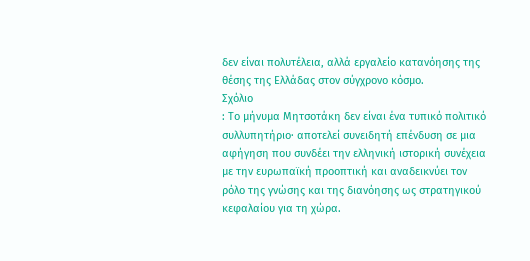δεν είναι πολυτέλεια, αλλά εργαλείο κατανόησης της θέσης της Ελλάδας στον σύγχρονο κόσμο.
Σχόλιο
: Το μήνυμα Μητσοτάκη δεν είναι ένα τυπικό πολιτικό συλλυπητήριο· αποτελεί συνειδητή επένδυση σε μια αφήγηση που συνδέει την ελληνική ιστορική συνέχεια με την ευρωπαϊκή προοπτική και αναδεικνύει τον ρόλο της γνώσης και της διανόησης ως στρατηγικού κεφαλαίου για τη χώρα.